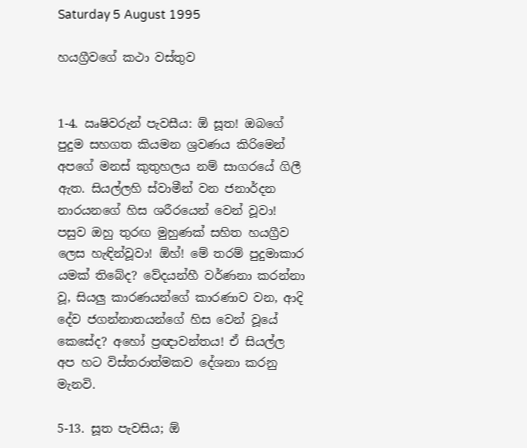Saturday 5 August 1995

හයග්‍රීවගේ කථා වස්තුව


1-4. ඍෂිවරුන් පැවසීය: ඕ සූත! ඔබගේ පුදුම සහගත කියමන ශ්‍රවණය කිරිමෙන් අපගේ මනස් කුතුහලය නම් සාගරයේ ගිලී ඇත. සියල්ලහි ස්වාමීන් වන ජනාර්දන නාරයනගේ හිස ශරීරයෙන් වෙන් වූවා!  පසුව ඔහු තුරඟ මුහුණක් සහිත හයග්‍රීව ලෙස හැඳින්වූවා! ඕහ්! මේ තරම් පුදුමාකාර යමක් තිබේද? වේදයන්හී වර්ණනා කරන්නා වූ, සියලු කාරණයන්ගේ කාරණාව වන, ආදි දේව ජගන්නාතයන්ගේ හිස වෙන් වූයේ කෙසේද? අහෝ ප්‍රඥාවන්තය! ඒ සියල්ල අප හට විස්තරාත්මකව දේශනා කරනු මැනවි.

5-13. සූත පැවසිය; ඕ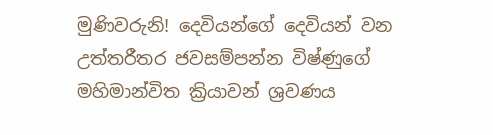මුණිවරුනි! දෙවියන්ගේ දෙවියන් වන  උත්තරීතර ජවසම්පන්න විෂ්ණුගේ මහිමාන්විත ක්‍රියාවන් ශ්‍රවණය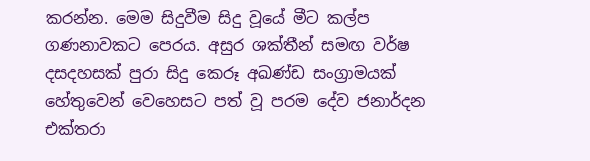කරන්න. මෙම සිදුවීම සිදු වූයේ මීට කල්ප ගණනාවකට පෙරය. අසුර ශක්තීන් සමඟ වර්ෂ දසදහසක් පුරා සිදු කෙරූ අඛණ්ඩ සංග්‍රාමයක් හේතුවෙන් වෙහෙසට පත් වූ පරම දේව ජනාර්දන එක්තරා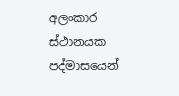අලංකාර ස්ථානයක පද්මාසයෙන්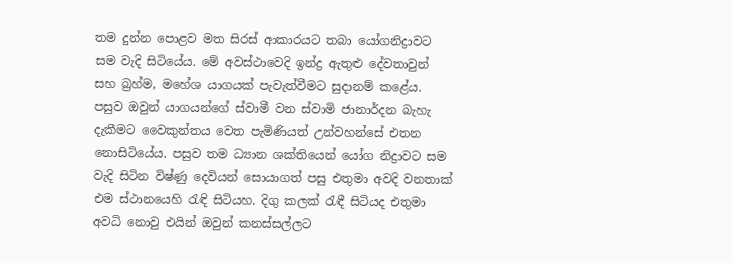තම දුන්න පොළව මත සිරස් ආකාරයට තබා යෝගනිද්‍රාවට සම වැදි සිටියේය. මේ අවස්ථාවෙදි ඉන්ද්‍ර ඇතුළු දේවතාවුන් සහ බ්‍රහ්ම, මහේශ යාගයක් පැවැත්වීමට සුදානම් කළේය. පසුව ඔවුන් යාගයන්ගේ ස්වාමී වන ස්වාමි ජානාර්දන බැහැ දැකීමට වෛකුන්තය වෙත පැමිණියත් උන්වහන්සේ එතන නොසිටියේය. පසුව තම ධ්‍යාන ශක්තියෙන් යෝග නිද්‍රාවට සම වැදි සිටින විෂ්ණු දෙවියන් සොයාගත් පසු එතුමා අවදි වනතාක් එම ස්ථානයෙහි රැඳි සිටියහ. දිගු කලක් රැඳී සිටියද එතුමා අවධි නොවු එයින් ඔවුන් කනස්සල්ලට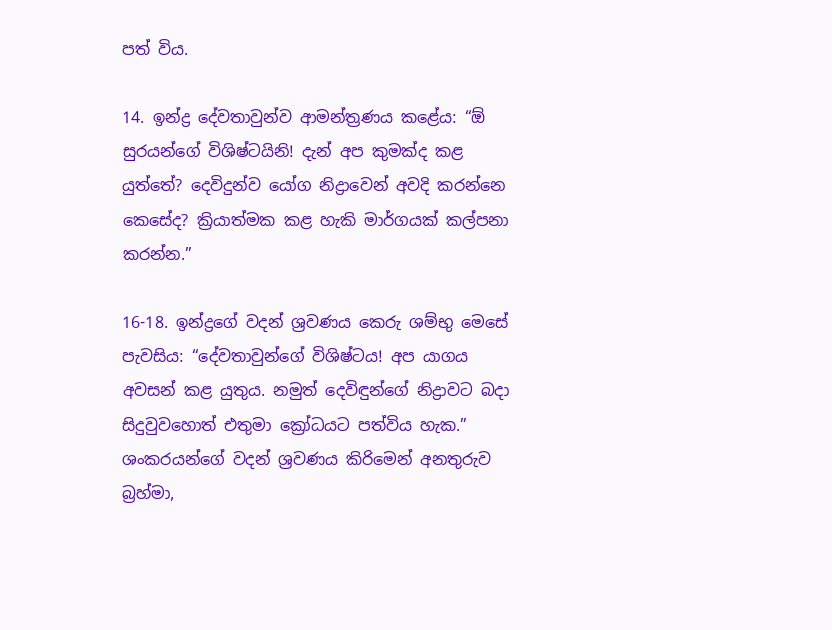පත් විය.

14. ඉන්ද්‍ර දේවතාවුන්ව ආමන්ත්‍රණය කළේය: “ඕ සුරයන්ගේ විශිෂ්ටයිනි! දැන් අප කුමක්ද කළ යුත්තේ? දෙවිදුන්ව යෝග නිද්‍රාවෙන් අවදි කරන්නෙ කෙසේද? ක්‍රියාත්මක කළ හැකි මාර්ගයක් කල්පනා කරන්න.”

16-18. ඉන්ද්‍රගේ වදන් ශ්‍රවණය කෙරු ශම්භු මෙසේ පැවසිය: “දේවතාවුන්ගේ විශිෂ්ටය! අප යාගය අවසන් කළ යුතුය. නමුත් දෙවිඳුන්ගේ නිද්‍රාවට බදා සිදුවුවහොත් එතුමා ක්‍රෝධයට පත්විය හැක.” ශංකරයන්ගේ වදන් ශ්‍රවණය කිරිමෙන් අනතුරුව බ්‍රහ්මා,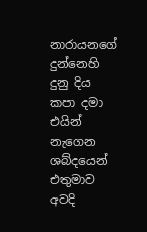නාරායනගේ දුන්නෙහි දුනු දිය කපා දමා එයින් නැගෙන ශබ්දයෙන් එතුමාව අවදි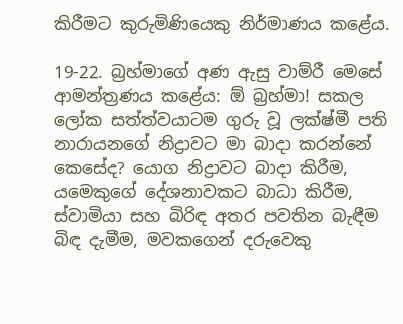කිරීමට කුරුමිණියෙකු නිර්මාණය කළේය.

19-22. බ්‍රහ්මාගේ අණ ඇසු වාම්රී මෙසේ ආමන්ත්‍රණය කළේය: ඕ බ්‍රහ්මා! සකල ලෝක සත්ත්වයාටම ගුරු වූ ලක්ෂ්මී පති නාරායනගේ නිද්‍රාවට මා බාදා කරන්නේ කෙසේද? යොග නිද්‍රාවට බාදා කිරීම, යමෙකුගේ දේශනාවකට බාධා කිරීම, ස්වාමියා සහ බිරිඳ අතර පවතින බැඳීම බිඳ දැමීම, මවකගෙන් දරුවෙකු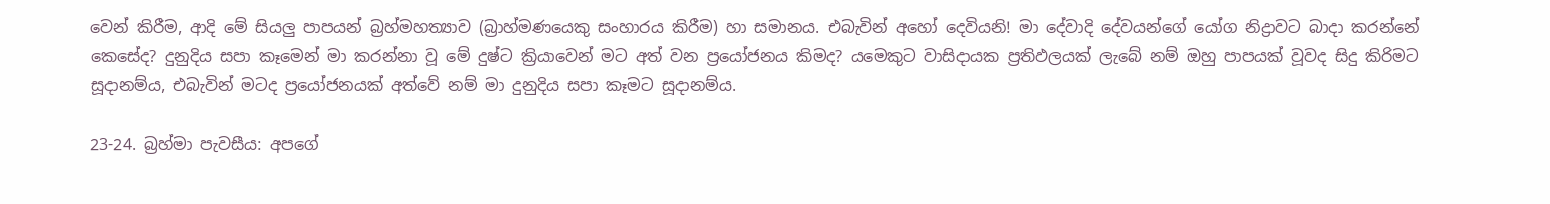වෙන් කිරීම, ආදි මේ සියලු පාපයන් බ්‍රහ්මහත්‍යාව (බ්‍රාහ්මණයෙකු සංහාරය කිරීම) හා සමානය. එබැවින් අහෝ දෙවියනි! මා දේවාදි දේවයන්ගේ යෝග නිද්‍රාවට බාදා කරන්නේ කෙසේද? දුනුදිය සපා කෑමෙන් මා කරන්නා වූ මේ දුෂ්ට ක්‍රියාවෙන් මට අත් වන ප්‍රයෝජනය කිමද? යමෙකුට වාසිදායක ප්‍රතිඵලයක් ලැබේ නම් ඔහු පාපයක් වූවද සිදු කිරිමට සූදානම්ය, එබැවින් මටද ප්‍රයෝජනයක් අත්වේ නම් මා දුනුදිය සපා කෑමට සූදානම්ය.

23-24. බ්‍රහ්මා පැවසීය: අපගේ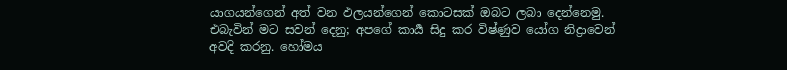යාගයන්ගෙන් අත් වන ඵලයන්ගෙන් කොටසක් ඔබට ලබා දෙන්නෙමු. එබැවින් මට සවන් දෙනු; අපගේ කාර්‍ය සිදු කර විෂ්ණුව යෝග නිද්‍රාවෙන් අවදි කරනු. හෝමය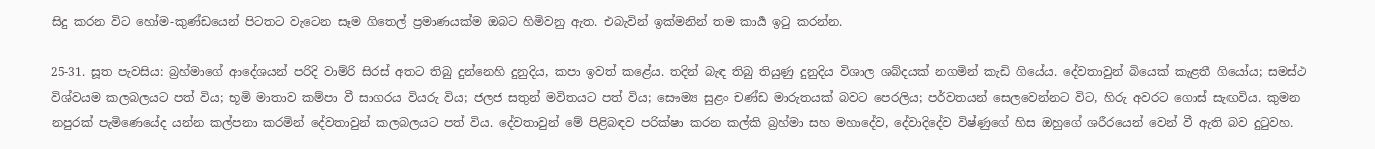සිදු කරන විට හෝම-කුණ්ඩයෙන් පිටතට වැටෙන සෑම ගිතෙල් ප්‍රමාණයක්ම ඔබට හිමිවනු ඇත. එබැවින් ඉක්මනින් තම කාර්‍ය ඉටු කරන්න.

25-31. සූත පැවසිය: බ්‍රහ්මාගේ ආදේශයන් පරිදි වාම්රි සිරස් අතට තිබු දුන්නෙහි දුනුදිය, කපා ඉවත් කළේය. තදින් බැඳ තිබු තියුණු දුනුදිය විශාල ශබ්දයක් නගමින් කැඩි ගියේය. දේවතාවුන් බියෙක් කැළතී ගියෝය; සමස්ථ විශ්වයම කලබලයට පත් විය; භූමි මාතාව කම්පා වී සාගරය වියරු විය; ජලජ සතුන් මවිතයට පත් විය; සෞම්‍ය සුළං චණ්ඩ මාරුතයක් බවට පෙරලිය; පර්වතයන් සෙලවෙන්නට විට, හිරු අවරට ගොස් සැඟවිය. කුමන නපුරක් පැමිණෙයේද යන්න කල්පනා කරමින් දේවතාවුන් කලබලයට පත් විය. දේවතාවුන් මේ පිළිබඳව පරික්ෂා කරන කල්කි බ්‍රහ්මා සහ මහාදේව, දේවාදිදේව විෂ්ණුගේ හිස ඔහුගේ ශරීරයෙන් වෙන් වී ඇති බව දුටුවහ.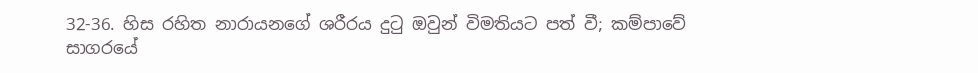32-36. හිස රහිත නාරායනගේ ශරීරය දුටු ඔවුන් විමතියට පත් වී; කම්පාවේ සාගරයේ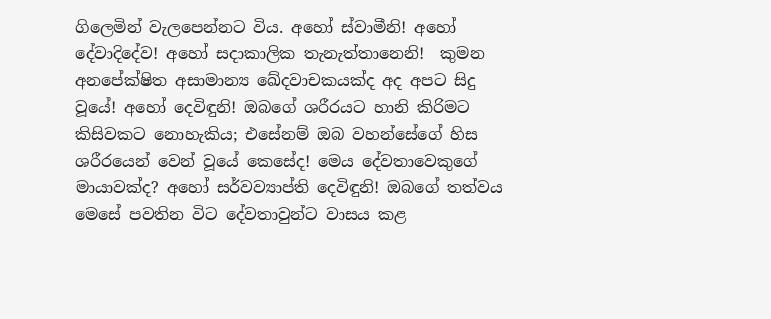ගිලෙමින් වැලපෙන්නට විය. අහෝ ස්වාමීනි! අහෝ දේවාදිදේව! අහෝ සදාකාලික තැනැත්තානෙනි!  කුමන අනපේක්ෂිත අසාමාන්‍ය ඛේදවාචකයක්ද අද අපට සිදු වූයේ! අහෝ දෙවිඳුනි! ඔබගේ ශරීරයට හානි කිරිමට කිසිවකට නොහැකිය; එසේනම් ඔබ වහන්සේගේ හිස ශරීරයෙන් වෙන් වූයේ කෙසේද! මෙය දේවතාවෙකුගේ මායාවක්ද? අහෝ සර්වව්‍යාප්ති දෙවිඳුනි! ඔබගේ තත්වය මෙසේ පවතින විට දේවතාවුන්ට වාසය කළ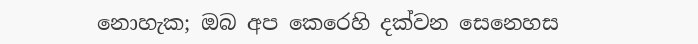නොහැක; ඔබ අප කෙරෙහි දක්වන සෙනෙහස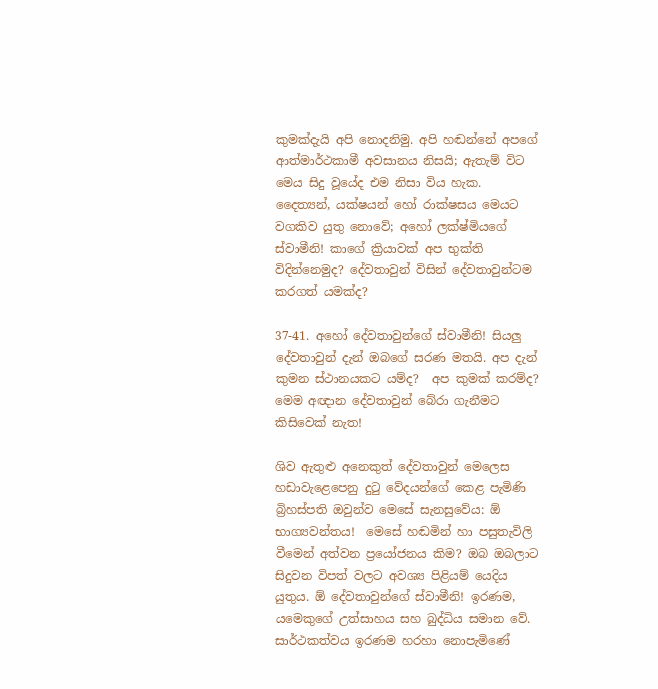කුමක්දැයි අපි නොදනිමු. අපි හඬන්නේ අපගේ ආත්මාර්ථකාමී අවසානය නිසයි; ඇතැම් විට මෙය සිදු වූයේද එම නිසා විය හැක. දෛත්‍යන්, යක්ෂයන් හෝ රාක්ෂසය මෙයට වගකිව යුතු නොවේ; අහෝ ලක්ෂ්මියගේ ස්වාමීනි! කාගේ ක්‍රියාවක් අප භුක්ති විදින්නෙමුද? දේවතාවුන් විසින් දේවතාවුන්ටම කරගත් යමක්ද?

37-41. අහෝ දේවතාවුන්ගේ ස්වාමීනි! සියලු දේවතාවුන් දැන් ඔබගේ සරණ මතයි. අප දැන් කුමන ස්ථානයකට යම්ද?  අප කුමක් කරම්ද? මෙම අඥාන දේවතාවුන් බේරා ගැනීමට කිසිවෙක් නැත!

ශිව ඇතුළු අනෙකුත් දේවතාවුන් මෙලෙස හඩාවැළෙපෙනු දුටු වේදයන්ගේ කෙළ පැමිණි බ්‍රිහස්පති ඔවුන්ව මෙසේ සැනසුවේය: ඕ භාග්‍යවන්තය!  මෙසේ හඬමින් හා පසුතැවිලි වීමෙන් අත්වන ප්‍රයෝජනය කිම? ඔබ ඔබලාට සිදුවන විපත් වලට අවශ්‍ය පිළියම් යෙදිය යුතුය. ඕ දේවතාවුන්ගේ ස්වාමීනි! ඉරණම, යමෙකුගේ උත්සාහය සහ බුද්ධිය සමාන වේ. සාර්ථකත්වය ඉරණම හරහා නොපැමිණේ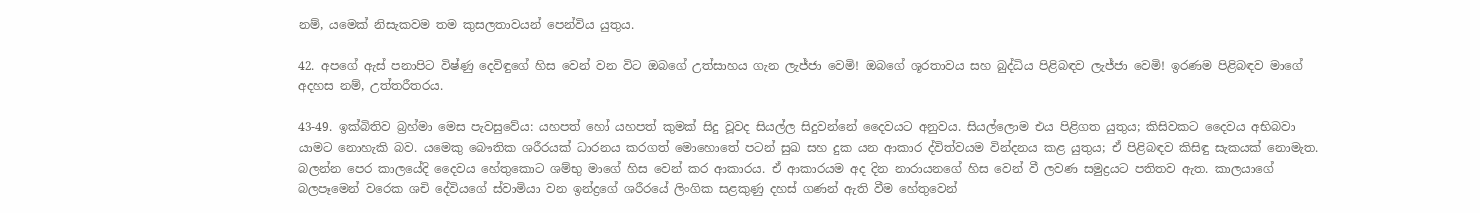නම්, යමෙක් නිසැකවම තම කුසලතාවයන් පෙන්විය යුතුය.

42. අපගේ ඇස් පනාපිට විෂ්ණු දෙවිඳුගේ හිස වෙන් වන විට ඔබගේ උත්සාහය ගැන ලැජ්ජා වෙමි! ඔබගේ ශූරතාවය සහ බුද්ධිය පිළිබඳව ලැජ්ජා වෙමි! ඉරණම පිළිබඳව මාගේ අදහස නම්, උත්තරීතරය.

43-49. ඉක්බිතිව බ්‍රහ්මා මෙස පැවසුවේය: යහපත් හෝ යහපත් කුමක් සිදු වූවද සියල්ල සිදුවන්නේ දෛවයට අනුවය. සියල්ලොම එය පිළිගත යුතුය; කිසිවකට දෛවය අභිබවා යාමට නොහැකි බව. යමෙකු බෞතික ශරීරයක් ධාරනය කරගත් මොහොතේ පටන් සුඛ සහ දුක යන ආකාර ද්විත්වයම වින්දනය කළ යුතුය; ඒ පිළිබඳව කිසිඳු සැකයක් නොමැත. බලන්න පෙර කාලයේදි දෛවය හේතුකොට ශම්භු මාගේ හිස වෙන් කර ආකාරය. ඒ ආකාරයම අද දින නාරායනගේ හිස වෙන් වී ලවණ සමුද්‍රයට පතිතව ඇත. කාලයාගේ බලපෑමෙන් වරෙක ශචි දේවියගේ ස්වාමියා වන ඉන්ද්‍රගේ ශරීරයේ ලිංගික සළකුණු දහස් ගණන් ඇති වීම හේතුවෙන්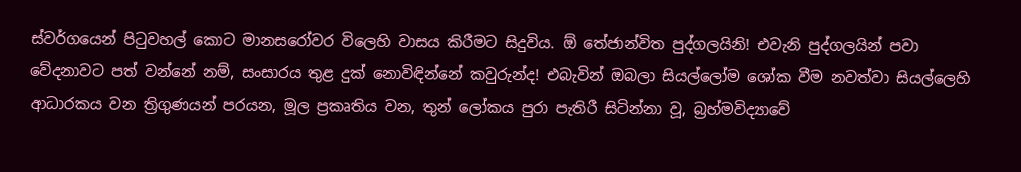ස්වර්ගයෙන් පිටුවහල් කොට මානසරෝවර විලෙහි වාසය කිරීමට සිදුවිය. ඕ තේජාන්විත පුද්ගලයිනි! එවැනි පුද්ගලයින් පවා වේදනාවට පත් වන්නේ නම්, සංසාරය තුළ දුක් නොවිඳින්නේ කවුරුන්ද! එබැවින් ඔබලා සියල්ලෝම ශෝක වීම නවත්වා සියල්ලෙහි ආධාරකය වන ත්‍රිගුණයන් පරයන, මූල ප්‍රකෘතිය වන, තුන් ලෝකය පුරා පැතිරී සිටින්නා වූ, බ්‍රහ්මවිද්‍යාවේ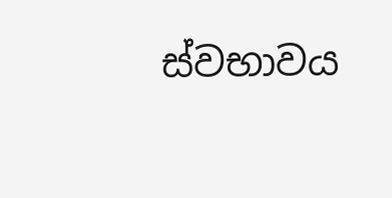ස්වභාවය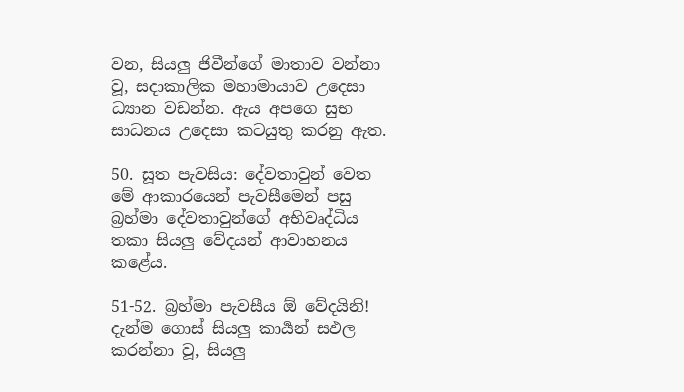වන, සියලු ජිවීන්ගේ මාතාව වන්නා වූ, සදාකාලික මහාමායාව උදෙසා ධ්‍යාන වඩන්න. ඇය අපගෙ සුභ සාධනය උදෙසා කටයුතු කරනු ඇත.

50. සූත පැවසිය: දේවතාවුන් වෙත මේ ආකාරයෙන් පැවසීමෙන් පසු බ්‍රහ්මා දේවතාවුන්ගේ අභිවෘද්ධිය තකා සියලු වේදයන් ආවාහනය කළේය.

51-52. බ්‍රහ්මා පැවසීය ඕ වේදයිනි! දැන්ම ගොස් සියලු කාර්‍යන් සඵල කරන්නා වූ, සියලු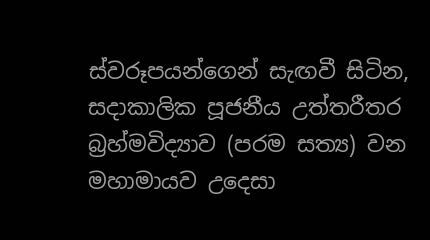ස්වරූපයන්ගෙන් සැඟවී සිටින, සදාකාලික පූජනීය උත්තරීතර බ්‍රහ්මවිද්‍යාව (පරම සත්‍ය) වන මහාමායව උදෙසා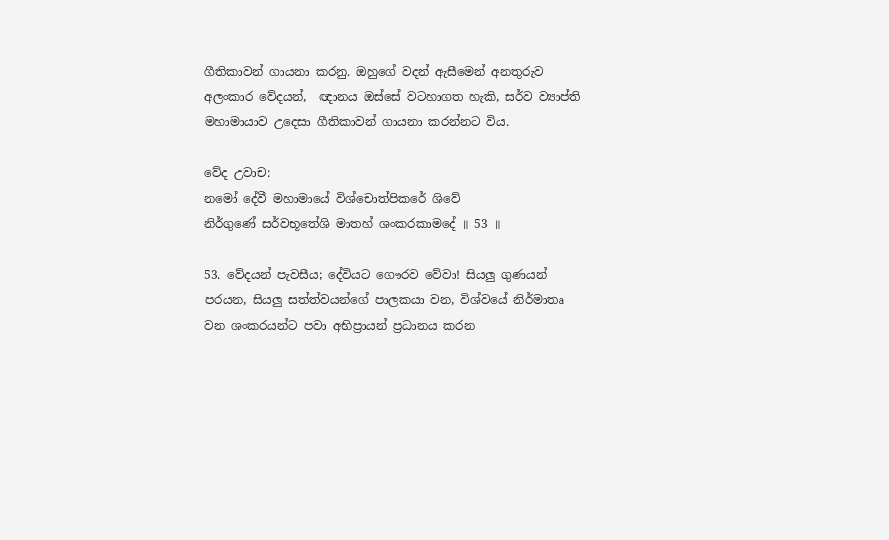ගීතිකාවන් ගායනා කරනු. ඔහුගේ වදන් ඇසීමෙන් අනතුරුව අලංකාර වේදයන්,  ඥානය ඔස්සේ වටහාගත හැකි, සර්ව ව්‍යාප්ති මහාමායාව උදෙසා ගීතිකාවන් ගායනා කරන්නට විය.

වේද උවාච:
නමෝ දේවී මහාමායේ විශ්චොත්පිකරේ ශිවේ
නිර්ගුණේ සර්වභූතේශි මාතහ් ශංකරකාමදේ ॥ 53 ॥

53. වේදයන් පැවසීය; දේවියට ගෞරව වේවා! සියලු ගුණයන් පරයන, සියලු සත්ත්වයන්ගේ පාලකයා වන, විශ්වයේ නිර්මාතෘ වන ශංකරයන්ට පවා අභිප්‍රායන් ප්‍රධානය කරන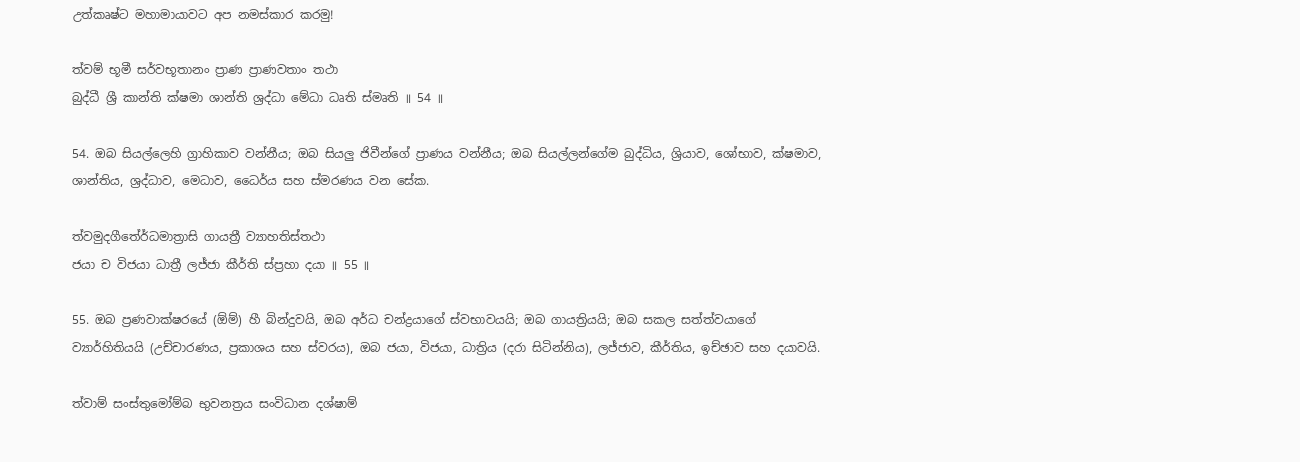උත්කෘෂ්ට මහාමායාවට අප නමස්කාර කරමු!

ත්වම් භූමී සර්වභූතානං ප්‍රාණ ප්‍රාණවතාං තථා
බුද්ධී ශ්‍රී කාන්ති ක්ෂමා ශාන්ති ශ්‍රද්ධා මේධා ධෘති ස්මෘති ॥ 54 ॥

54. ඔබ සියල්ලෙහි ග්‍රාහිකාව වන්නීය; ඔබ සියලු ජිවීන්ගේ ප්‍රාණය වන්නීය; ඔබ සියල්ලන්ගේම බුද්ධිය, ශ්‍රියාව, ශෝභාව, ක්ෂමාව, ශාන්තිය, ශ්‍රද්ධාව, මෙධාව, ධෛර්ය සහ ස්මරණය වන සේක.

ත්වමුදගීතේර්ධමාත්‍රාසි ගායත්‍රී ව්‍යාහතිස්තථා
ජයා ච විජයා ධාත්‍රී ලජ්ජා කීර්ති ස්ප්‍රහා දයා ॥ 55 ॥

55. ඔබ ප්‍රණවාක්ෂරයේ (ඕම්) හී බින්දුවයි, ඔබ අර්ධ චන්ද්‍රයාගේ ස්වභාවයයි; ඔබ ගායත්‍රියයි; ඔබ සකල සත්ත්වයාගේ ව්‍යාර්හිතියයි (උච්චාරණය, ප්‍රකාශය සහ ස්වරය), ඔබ ජයා, විජයා, ධාත්‍රිය (දරා සිටින්නිය), ලජ්ජාව, කීර්තිය, ඉච්ඡාව සහ දයාවයි.

ත්වාම් සංස්තුමෝම්බ භුවනත්‍රය සංවිධාන දශ්ෂාම්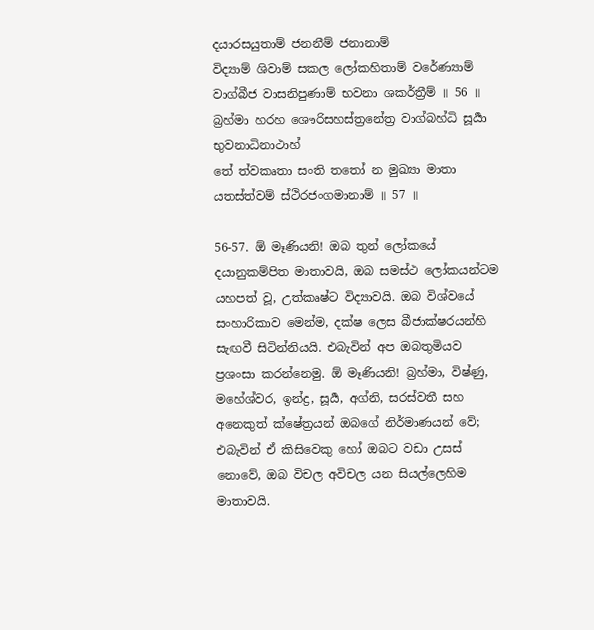දයාරසයුතාම් ජනනීම් ජනානාම්
විද්‍යාම් ශිවාම් සකල ලෝකහිතාම් වරේණ්‍යාම් වාග්බීජ වාසනිපුණාම් භවනා ශකර්ත්‍රීම් ॥ 56 ॥
බ්‍රහ්මා හරහ ශෞරිසහස්ත්‍රනේත්‍ර වාග්බහ්ධි සූර්‍යා භුවනාධිනාථාහ්
තේ ත්වකෘතා සංති තතෝ න මුඛ්‍යා මාතා යතස්ත්වම් ස්ථිරජංගමානාම් ॥ 57 ॥

56-57. ඕ මෑණියනි! ඔබ තුන් ලෝකයේ දයානුකම්පිත මාතාවයි, ඔබ සමස්ථ ලෝකයන්ටම යහපත් වූ, උත්කෘෂ්ට විද්‍යාවයි. ඔබ විශ්වයේ සංහාරිකාව මෙන්ම, දක්ෂ ලෙස බීජාක්ෂරයන්හි සැඟවී සිටින්නියයි. එබැවින් අප ඔබතුමියව ප්‍රශංසා කරන්නෙමු. ඕ මෑණියනි! බ්‍රහ්මා, විෂ්ණු, මහේශ්වර, ඉන්ද්‍ර, සූර්‍ය, අග්නි, සරස්වතී සහ අනෙකුත් ක්ෂේත්‍රයන් ඔබගේ නිර්මාණයන් වේ; එබැවින් ඒ කිසිවෙකු හෝ ඔබට වඩා උසස් නොවේ, ඔබ විචල අවිචල යන සියල්ලෙහිම මාතාවයි.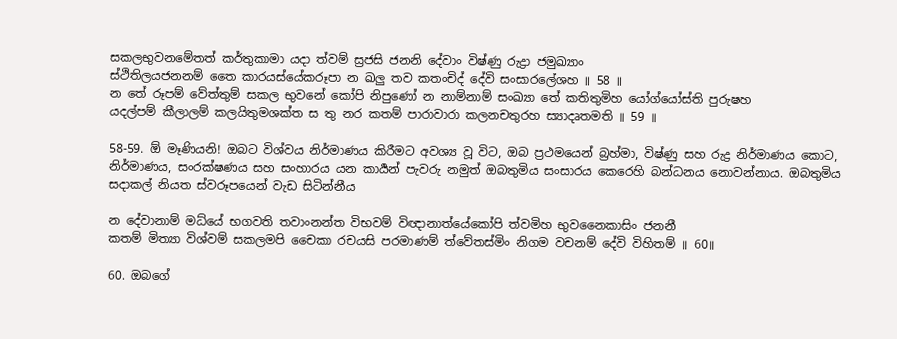සකලභුවනමේතත් කර්තුකාමා යදා ත්වම් ස්‍රජසි ජනනි දේවාං විෂ්ණු රුද්‍රා ජමුඛ්‍යාං
ස්ථිතිලයජනනම් තෛ කාරයස්යේකරූපා න ඛලු තව කතංචිද් දේවි සංසාරලේශහ ॥ 58 ॥
න තේ රූපම් වේත්තුම් සකල භුවනේ කෝපි නිපුණෝ න නාම්නාම් සංඛ්‍යා තේ කතිතුමිහ යෝග්යෝස්ති පුරුෂහ
යදල්පම් කීලාලම් කලයිතුමශක්ත ස තු නර කතම් පාරාවාරා කලනචතුරහ ස්‍යාදෘතමති ॥ 59 ॥

58-59. ඕ මෑණියනි! ඔබට විශ්වය නිර්මාණය කිරීමට අවශ්‍ය වූ විට, ඔබ ප්‍රථමයෙන් බ්‍රහ්මා, විෂ්ණු සහ රුද්‍ර නිර්මාණය කොට, නිර්මාණය, සංරක්ෂණය සහ සංහාරය යන කාර්‍යන් පැවරු නමුත් ඔබතුමිය සංසාරය කෙරෙහි බන්ධනය නොවන්නාය. ඔබතුමිය සදාකල් නියත ස්වරූපයෙන් වැඩ සිටින්නීය

න දේවානාම් මධ්යේ භගවති තවාංනන්ත විභවම් විඥානාත්යේකෝපි ත්වමිහ භුවනෛකාසිං ජනනී
කතම් මිත්‍යා විශ්වම් සකලමපි චෛකා රචයසි පරමාණම් ත්වේතස්මිං නිගම වචනම් දේවි විහිතම් ॥ 60॥

60. ඔබගේ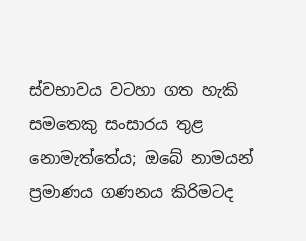ස්වභාවය වටහා ගත හැකි සමතෙකු සංසාරය තුළ නොමැත්තේය; ඔබේ නාමයන් ප්‍රමාණය ගණනය කිරිමටද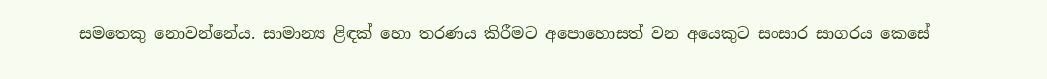සමතෙකු නොවන්නේය. සාමාන්‍ය ළිඳක් හො තරණය කිරීමට අපොහොසත් වන අයෙකුට සංසාර සාගරය කෙසේ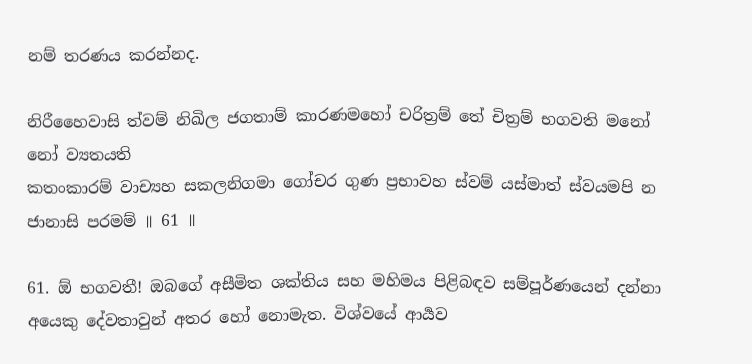නම් තරණය කරන්නද.

නිරීහෛවාසි ත්වම් නිඛිල ජගතාම් කාරණමහෝ චරිත්‍රම් තේ චිත්‍රම් භගවති මනෝ නෝ ව්‍යතයති
කතංකාරම් වාච්‍යහ සකලනිගමා ගෝචර ගුණ ප්‍රභාවහ ස්වම් යස්මාත් ස්වයමපි න ජානාසි පරමම් ॥ 61 ॥

61. ඕ භගවතී! ඔබගේ අසීමිත ශක්තිය සහ මහිමය පිළිබඳව සම්පූර්ණයෙන් දන්නා අයෙකු දේවතාවුන් අතර හෝ නොමැත. විශ්වයේ ආර්‍යව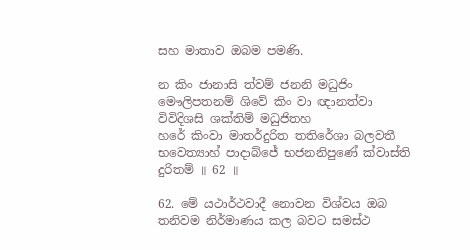සහ මාතාව ඔබම පමණි.

න කිං ජානාසි ත්වම් ජනනි මධුජිං මෞලිපතනම් ශිවේ කිං වා ඥානත්වා විවිදිශසි ශක්තිම් මධුජිතහ
හරේ කිංවා මාතර්දුරිත තතිරේශා බලවතී භවෙත්‍යාහ් පාදාබ්ජේ භජනනිපුණේ ක්වාස්ති දුරිතම් ॥ 62 ॥

62. මේ යථාර්ථවාදී නොවන විශ්වය ඔබ තනිවම නිර්මාණය කල බවට සමස්ථ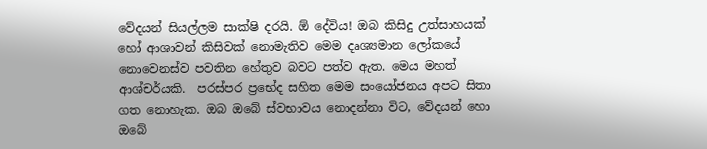වේදයන් සියල්ලම සාක්ෂි දරයි. ඕ දේවිය! ඔබ කිසිදු උත්සාහයක් හෝ ආශාවන් කිසිවක් නොමැතිව මෙම දෘශ්‍යමාන ලෝකයේ නොවෙනස්ව පවතින හේතුව බවට පත්ව ඇත. මෙය මහත් ආශ්චර්යකි.  පරස්පර ප්‍රභේද සහිත මෙම සංයෝජනය අපට සිතා ගත නොහැක. ඔබ ඔබේ ස්වභාවය නොදන්නා විට, වේදයන් හො ඔබේ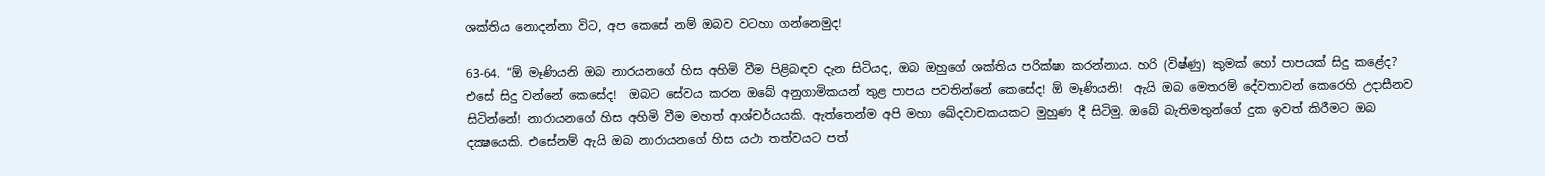ශක්තිය නොදන්නා විට, අප කෙසේ නම් ඔබව වටහා ගන්නෙමුද!

63-64. “ඕ මෑණියනි ඔබ නාරයනගේ හිස අහිමි වීම පිළිබඳව දැන සිටියද, ඔබ ඔහුගේ ශක්තිය පරික්ෂා කරන්නාය. හරි (විෂ්ණු) කුමක් හෝ පාපයක් සිදු කළේද? එසේ සිදු වන්නේ කෙසේද!  ඔබට සේවය කරන ඔබේ අනුගාමිකයන් තුළ පාපය පවතින්නේ කෙසේද! ඕ මෑණියනි!  ඇයි ඔබ මෙතරම් දේවතාවන් කෙරෙහි උදාසීනව සිටින්නේ! නාරායනගේ හිස අහිමි වීම මහත් ආශ්චර්යයකි. ඇත්තෙන්ම අපි මහා ඛේදවාචකයකට මුහුණ දී සිටිමු. ඔබේ බැතිමතුන්ගේ දුක ඉවත් කිරීමට ඔබ දක්‍ෂයෙකි. එසේනම් ඇයි ඔබ නාරායනගේ හිස යථා තත්වයට පත්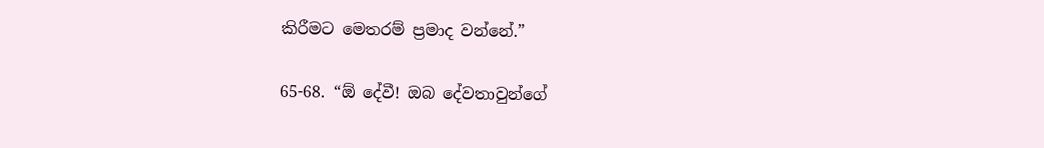කිරීමට මෙතරම් ප්‍රමාද වන්නේ.”

65-68. “ඕ දේවී! ඔබ දේවතාවුන්ගේ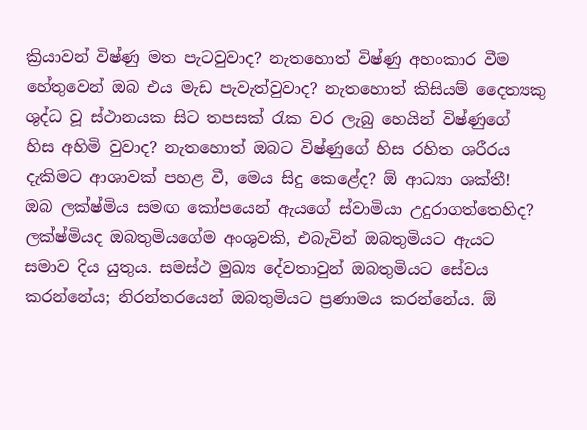ක්‍රියාවන් විෂ්ණු මත පැටවුවාද? නැතහොත් විෂ්ණු අහංකාර වීම හේතුවෙන් ඔබ එය මැඩ පැවැත්වුවාද? නැතහොත් කිසියම් දෛත්‍යකු ශුද්ධ වූ ස්ථානයක සිට තපසක් රැක වර ලැබු හෙයින් විෂ්ණුගේ හිස අහිමි වුවාද? නැතහොත් ඔබට විෂ්ණුගේ හිස රහිත ශරීරය දැකිමට ආශාවක් පහළ වී, මෙය සිදු කෙළේද? ඕ ආධ්‍යා ශක්තී! ඔබ ලක්ෂ්මිය සමඟ කෝපයෙන් ඇයගේ ස්වාමියා උදුරාගත්තෙහිද? ලක්ෂ්මියද ඔබතුමියගේම අංශුවකි, එබැවින් ඔබතුමියට ඇයට සමාව දිය යුතුය. සමස්ථ මුඛ්‍ය දේවතාවුන් ඔබතුමියට සේවය කරන්නේය; නිරන්තරයෙන් ඔබතුමියට ප්‍රණාමය කරන්නේය. ඕ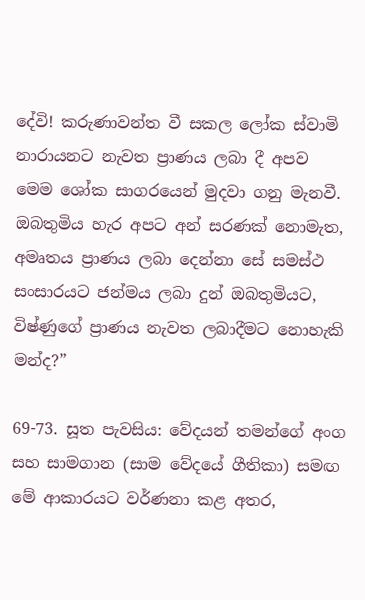දේවි! කරුණාවන්ත වී සකල ලෝක ස්වාමි නාරායනට නැවත ප්‍රාණය ලබා දී අපව මෙම ශෝක සාගරයෙන් මුදවා ගනු මැනවී. ඔබතුමිය හැර අපට අන් සරණක් නොමැත, අමෘතය ප්‍රාණය ලබා දෙන්නා සේ සමස්ථ සංසාරයට ජන්මය ලබා දුන් ඔබතුමියට, විෂ්ණුගේ ප්‍රාණය නැවත ලබාදීමට නොහැකි මන්ද?”

69-73. සූත පැවසිය: වේදයන් තමන්ගේ අංග සහ සාමගාන (සාම වේදයේ ගීතිකා) සමඟ මේ ආකාරයට වර්ණනා කළ අතර,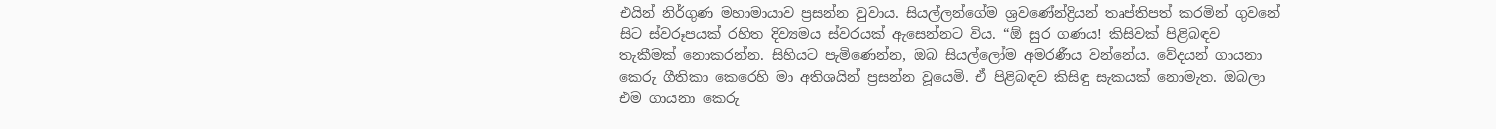එයින් නිර්ගුණ මහාමායාව ප්‍රසන්න වුවාය. සියල්ලන්ගේම ශ්‍රවණේන්ද්‍රියන් තෘප්තිපත් කරමින් ගුවනේ සිට ස්වරූපයක් රහිත දිව්‍යමය ස්වරයක් ඇසෙන්නට විය. “ඕ සුර ගණය! කිසිවක් පිළිබඳව තැකීමක් නොකරන්න. සිහියට පැමිණෙන්න, ඔබ සියල්ලෝම අමරණීය වන්නේය. වේදයන් ගායනා කෙරු ගීතිකා කෙරෙහි මා අතිශයින් ප්‍රසන්න වූයෙමි. ඒ පිළිබඳව කිසිඳු සැකයක් නොමැත. ඔබලා එම ගායනා කෙරු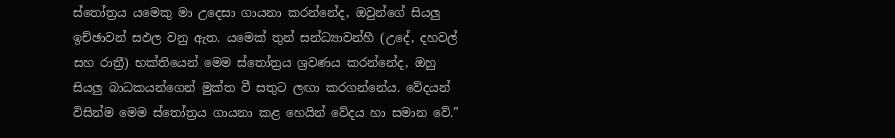ස්තෝත්‍රය යමෙකු මා උදෙසා ගායනා කරන්නේද, ඔවුන්ගේ සියලු ඉච්ඡාවන් සඵල වනු ඇත. යමෙක් තුන් සන්ධ්‍යාවන්හී (උදේ, දහවල් සහ රාත්‍රී) භක්තියෙන් මෙම ස්තෝත්‍රය ශ්‍රවණය කරන්නේද, ඔහු සියලු බාධකයන්ගෙන් මුක්ත වී සතුට ලඟා කරගන්නේය. වේදයන් විසින්ම මෙම ස්තෝත්‍රය ගායනා කළ හෙයින් වේදය හා සමාන වේ.”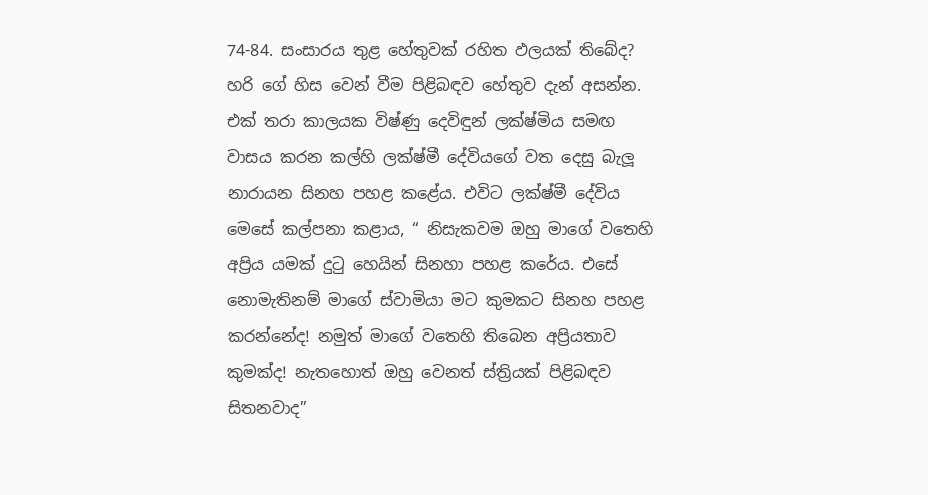74-84. සංසාරය තුළ හේතුවක් රහිත ඵලයක් තිබේද? හරි ගේ හිස වෙන් වීම පිළිබඳව හේතුව දැන් අසන්න. එක් තරා කාලයක විෂ්ණු දෙවිඳුන් ලක්ෂ්මිය සමඟ වාසය කරන කල්හි ලක්ෂ්මී දේවියගේ වත දෙසු බැලූ නාරායන සිනහ පහළ කළේය. එවිට ලක්ෂ්මී දේවිය මෙසේ කල්පනා කළාය, “ නිසැකවම ඔහු මාගේ වතෙහි අප්‍රිය යමක් දුටු හෙයින් සිනහා පහළ කරේය. එසේ නොමැතිනම් මාගේ ස්වාමියා මට කුමකට සිනහ පහළ කරන්නේද! නමුත් මාගේ වතෙහි තිබෙන අප්‍රියතාව කුමක්ද! නැතහොත් ඔහු වෙනත් ස්ත්‍රියක් පිළිබඳව සිතනවාද”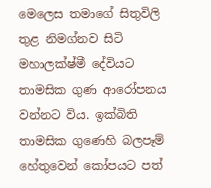මෙලෙස තමාගේ සිතුවිලි තුළ නිමග්නව සිටි මහාලක්ෂ්මී දේවියට තාමසික ගුණ ආරෝපනය වන්නට විය. ඉක්බිති තාමසික ගුණෙහි බලපෑම් හේතුවෙන් කෝපයට පත්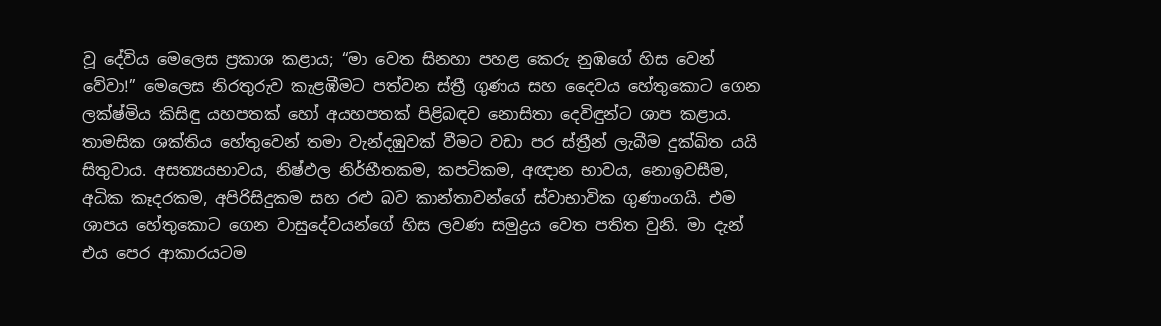වූ දේවිය මෙලෙස ප්‍රකාශ කළාය; “මා වෙත සිනහා පහළ කෙරු නුඹගේ හිස වෙන් වේවා!” මෙලෙස නිරතුරුව කැළඹීමට පත්වන ස්ත්‍රී ගුණය සහ දෛවය හේතුකොට ගෙන ලක්ෂ්මිය කිසිඳු යහපතක් හෝ අයහපතක් පිළිබඳව නොසිතා දෙවිඳුන්ට ශාප කළාය. තාමසික ශක්තිය හේතුවෙන් තමා වැන්දඹුවක් වීමට වඩා පර ස්ත්‍රීන් ලැබීම දුක්ඛිත යයි සිතුවාය. අසත්‍යයභාවය, නිෂ්ඵල නිර්භීතකම, කපටිකම, අඥාන භාවය, නොඉවසීම, අධික කෑදරකම, අපිරිසිදුකම සහ රළු බව කාන්තාවන්ගේ ස්වාභාවික ගුණාංගයි. එම ශාපය හේතුකොට ගෙන වාසුදේවයන්ගේ හිස ලවණ සමුද්‍රය වෙත පතිත වුනි. මා දැන් එය පෙර ආකාරයටම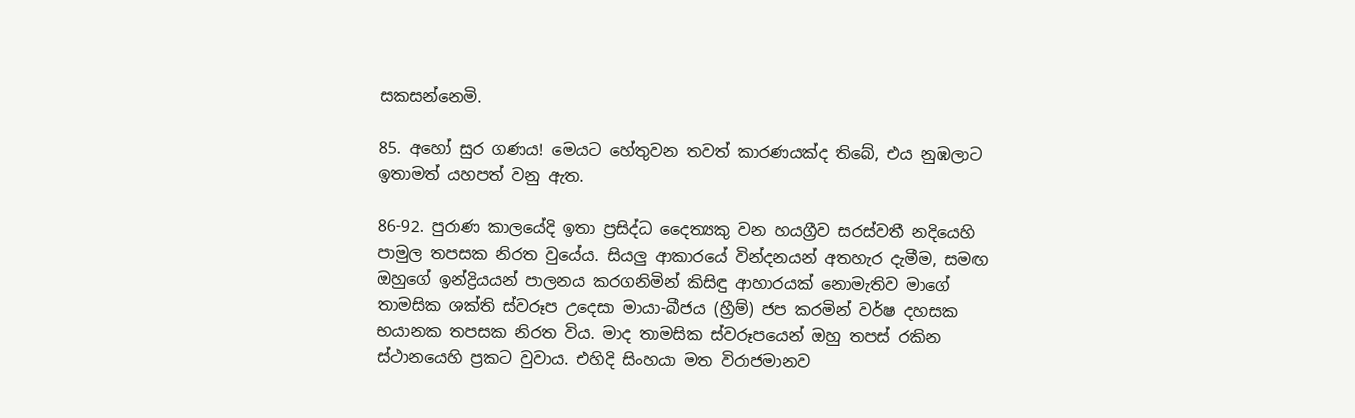සකසන්නෙමි.

85. අහෝ සුර ගණය! මෙයට හේතුවන තවත් කාරණයක්ද තිබේ, එය නුඹලාට ඉතාමත් යහපත් වනු ඇත.

86-92. පුරාණ කාලයේදි ඉතා ප්‍රසිද්ධ දෛත්‍යකු වන හයග්‍රීව සරස්වතී නදියෙහි පාමුල තපසක නිරත වුයේය. සියලු ආකාරයේ වින්දනයන් අතහැර දැමීම, සමඟ ඔහුගේ ඉන්ද්‍රියයන් පාලනය කරගනිමින් කිසිඳු ආහාරයක් නොමැතිව මාගේ තාමසික ශක්ති ස්වරූප උදෙසා මායා-බීජය (හ්‍රීම්) ජප කරමින් වර්ෂ දහසක භයානක තපසක නිරත විය. මාද තාමසික ස්වරූපයෙන් ඔහු තපස් රකින ස්ථානයෙහි ප්‍රකට වුවාය. එහිදි සිංහයා මත විරාජමානව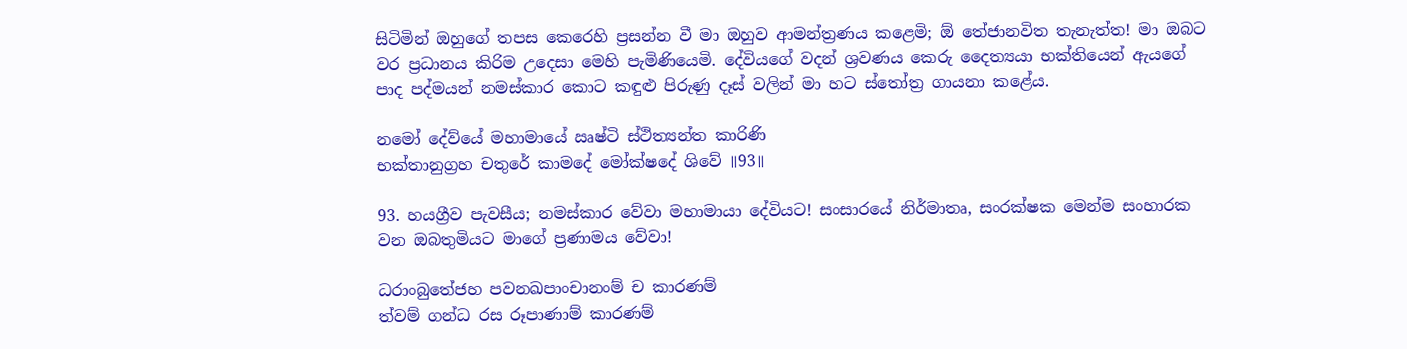සිටිමින් ඔහුගේ තපස කෙරෙහි ප්‍රසන්න වී මා ඔහුව ආමන්ත්‍රණය කළෙමි; ඕ තේජානවිත තැනැත්ත! මා ඔබට වර ප්‍රධානය කිරිම උදෙසා මෙහි පැමිණියෙමි. දේවියගේ වදන් ශ්‍රවණය කෙරු දෛත්‍යයා භක්තියෙන් ඇයගේ පාද පද්මයන් නමස්කාර කොට කඳුළු පිරුණු දෑස් වලින් මා හට ස්තෝත්‍ර ගායනා කළේය.

නමෝ දේව්යේ මහාමායේ ඍෂ්ටි ස්ථිත්‍යන්ත කාරිණි
භක්තානුග්‍රහ චතුරේ කාමදේ මෝක්ෂදේ ශිවේ ॥93॥

93. හයග්‍රීව පැවසීය; නමස්කාර වේවා මහාමායා දේවියට! සංසාරයේ නිර්මාතෘ, සංරක්ෂක මෙන්ම සංහාරක වන ඔබතුමියට මාගේ ප්‍රණාමය වේවා!

ධරාංබුතේජහ පවනඛපාංචානංම් ච කාරණම්
ත්වම් ගන්ධ රස රූපාණාම් කාරණම්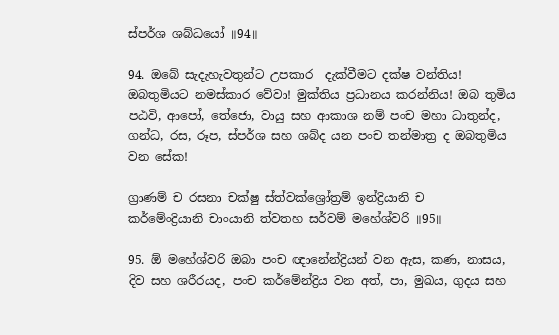ස්පර්ශ ශබ්ධයෝ ॥94॥

94. ඔබේ සැදැහැවතුන්ට උපකාර  දැක්වීමට දක්ෂ වන්තිය! ඔබතුමියට නමස්කාර වේවා! මුක්තිය ප්‍රධානය කරන්නිය! ඔබ තුමිය පඨවි, ආපෝ, තේජො, වායු සහ ආකාශ නම් පංච මහා ධාතුන්ද, ගන්ධ, රස, රූප, ස්පර්ශ සහ ශබ්ද යන පංච තන්මාත්‍ර ද ඔබතුමිය වන සේක!

ග්‍රාණම් ච රසනා චක්ෂු ස්ත්වක්ශ්‍රෝත්‍රම් ඉන්ද්‍රියානි ච
කර්මේංද්‍රියානි චාංයානි ත්වතහ සර්වම් මහේශ්වරි ॥95॥

95. ඕ මහේශ්වරි ඔබා පංච ඥානේන්ද්‍රියන් වන ඇස, කණ, නාසය, දිව සහ ශරීරයද, පංච කර්මේන්ද්‍රිය වන අත්, පා, මුඛය, ගුදය සහ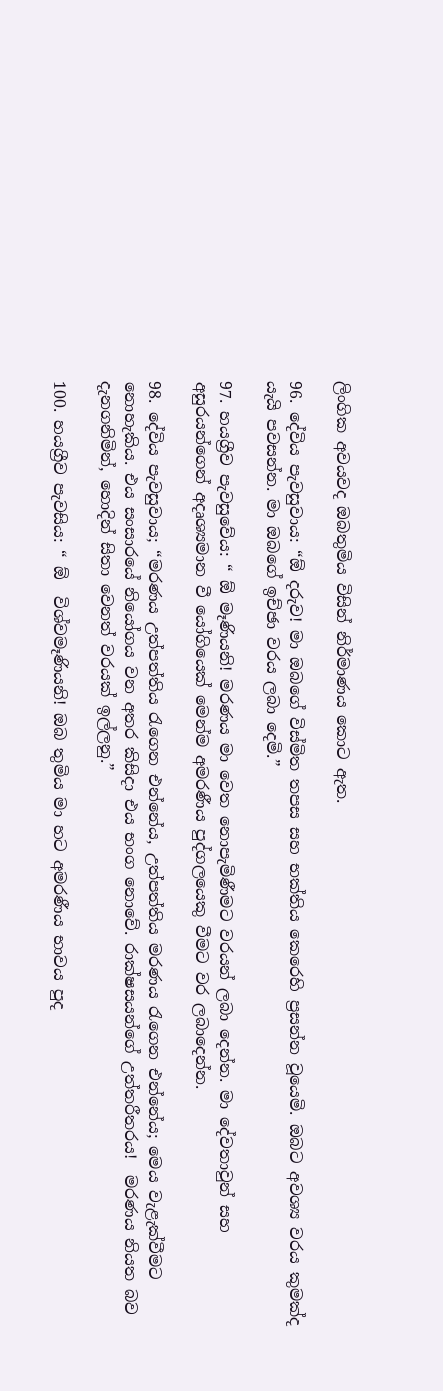ලිංගික අවයවද ඔබතුමිය විසින් නිර්මාණය කොට ඇත.

96. දේවිය පැවසුවාය: “ඕ දරුව! මා ඔබගේ විස්මිත තපස සහ භක්තිය කෙරෙහි ප්‍රසන්න වූයෙමි. ඔබට අවශ්‍ය වරය කුමක්ද යැයි පවසන්න. මා ඔබගේ ඉච්ඡා වරය ලබා දෙමි.”

97. හයග්‍රීව පැවසුවේය: “ ඕ මෑණියනි! මරණය මා වෙත නොපැමිණීමට වරයන් ලබා දෙන්න. මා දේවතාවුන් සහ අසුරයන්ගෙන් අදෘශ්‍යමාන වී යෝගියෙක් මෙන්ම අමරණීය පුද්ගලයෙකු වීමට වර ලබාදෙන්න.

98. දේවිය පැවසුවාය; “මරණය උත්පත්තිය රැගෙන එන්නේය, උත්පත්තිය මරණය රැගෙන එන්නේය; මෙය වැළැක්වීමට නොහැකිය. එය සංසාරයේ නියෝගය වන අතර කිසිදා එය භංග නොවේ. රාක්ෂසයන්ගේ උත්තරීතරය!  මරණය නියත බව දැනගනිමින්, හොදින් සිතා වෙනත් වරයක් ඉල්ලනු.”

100. හයග්‍රීව පැවසිය: “ ඕ  විශ්වමෑණියනි! ඔබ තුමිය මා හට අමරණීය භාවය පුද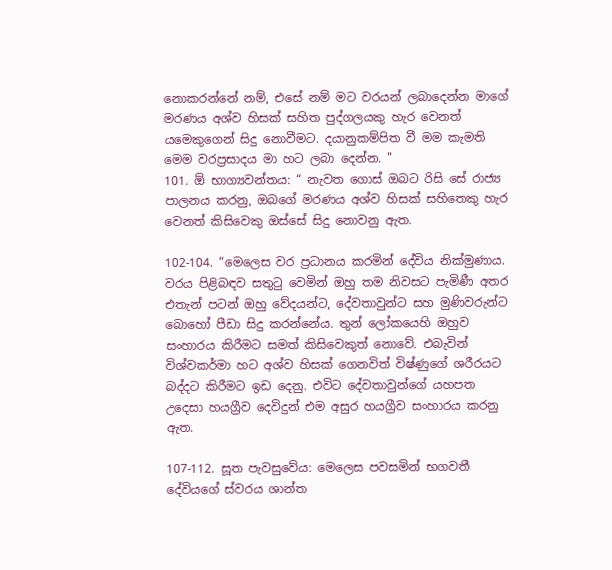නොකරන්නේ නම්, එසේ නම් මට වරයන් ලබාදෙන්න මාගේ මරණය අශ්ව හිසක් සහිත පුද්ගලයකු හැර වෙනත් යමෙකුගෙන් සිදු නොවීමට. දයානුකම්පිත වී මම කැමති මෙම වරප්‍රසාදය මා හට ලබා දෙන්න. "
101. ඕ භාග්‍යවන්තය: “ නැවත ගොස් ඔබට රිසි සේ රාජ්‍ය පාලනය කරනු, ඔබගේ මරණය අශ්ව හිසක් සහිතෙකු හැර වෙනත් කිසිවෙකු ඔස්සේ සිදු නොවනු ඇත.

102-104. “මෙලෙස වර ප්‍රධානය කරමින් දේවිය නික්මුණාය. වරය පිළිබඳව සතුටු වෙමින් ඔහු තම නිවසට පැමිණී අතර එතැන් පටන් ඔහු වේදයන්ට, දේවතාවුන්ට සහ මුණිවරුන්ට බොහෝ පීඩා සිදු කරන්නේය. තුන් ලෝකයෙහි ඔහුව සංහාරය කිරීමට සමත් කිසිවෙකුත් නොවේ. එබැවින් විශ්වකර්මා හට අශ්ව හිසක් ගෙනවිත් විෂ්ණුගේ ශරීරයට බද්දට කිරීමට ඉඩ දෙනු. එවිට දේවතාවුන්ගේ යහපත උදෙසා හයග්‍රීව දෙවිදුන් එම අසුර හයග්‍රීව සංහාරය කරනු ඇත.

107-112. සූත පැවසුවේය: මෙලෙස පවසමින් භගවතී දේවියගේ ස්වරය ශාන්ත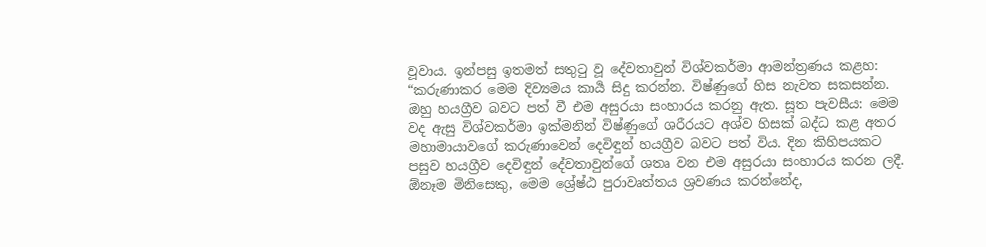වූවාය. ඉන්පසු ඉතමත් සතුටු වූ දේවතාවුන් විශ්වකර්මා ආමන්ත්‍රණය කළහ: “කරුණාකර මෙම දිව්‍යමය කාර්‍ය සිදු කරන්න. විෂ්ණුගේ හිස නැවත සකසන්න. ඔහු හයග්‍රීව බවට පත් වී එම අසුරයා සංහාරය කරනු ඇත. සූත පැවසීය: මෙම වද ඇසු විශ්වකර්මා ඉක්මනින් විෂ්ණුගේ ශරීරයට අශ්ව හිසක් බද්ධ කළ අතර මහාමායාවගේ කරුණාවෙන් දෙවිඳුන් හයග්‍රීව බවට පත් විය. දින කිහිපයකට පසුව හයග්‍රීව දෙවිඳුන් දේවතාවුන්ගේ ශතෘ වන එම අසුරයා සංහාරය කරන ලදී. ඕනෑම මිනිසෙකු, මෙම ශ්‍රේෂ්ඨ පුරාවෘත්තය ශ්‍රවණය කරන්නේද,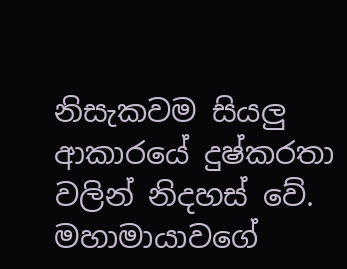නිසැකවම සියලු ආකාරයේ දුෂ්කරතා වලින් නිදහස් වේ. මහාමායාවගේ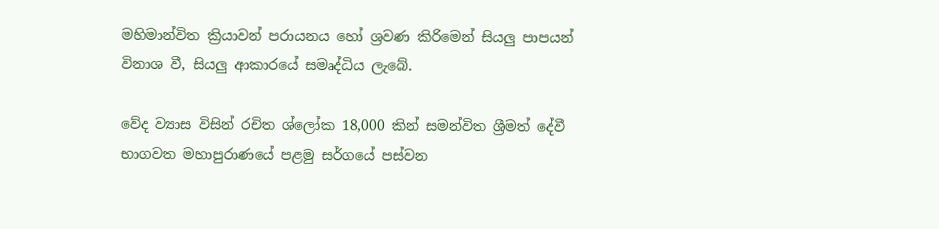මහිමාන්විත ක්‍රියාවන් පරායනය හෝ ශ්‍රවණ කිරිමෙන් සියලු පාපයන් විනාශ වී, සියලු ආකාරයේ සමෘද්ධිය ලැබේ.

වේද ව්‍යාස විසින් රචිත ශ්ලෝක 18,000 කින් සමන්විත ශ්‍රීමත් දේවී භාගවත මහාපුරාණයේ පළමු සර්ගයේ පස්වන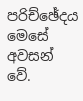පරිච්ඡේදය මෙසේ අවසන් වේ.